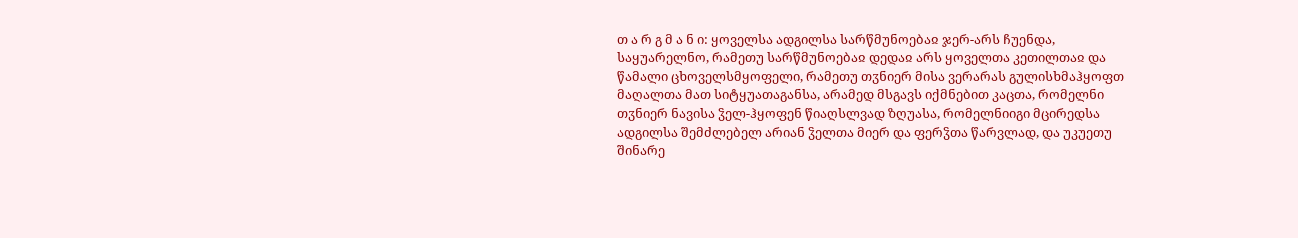თ ა რ გ მ ა ნ ი: ყოველსა ადგილსა სარწმუნოებაჲ ჯერ-არს ჩუენდა, საყუარელნო, რამეთუ სარწმუნოებაჲ დედაჲ არს ყოველთა კეთილთაჲ და წამალი ცხოველსმყოფელი, რამეთუ თჳნიერ მისა ვერარას გულისხმაჰყოფთ მაღალთა მათ სიტყუათაგანსა, არამედ მსგავს იქმნებით კაცთა, რომელნი თჳნიერ ნავისა ჴელ-ჰყოფენ წიაღსლვად ზღუასა, რომელნიიგი მცირედსა ადგილსა შემძლებელ არიან ჴელთა მიერ და ფერჴთა წარვლად, და უკუეთუ შინარე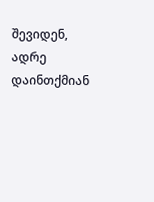შევიდენ, ადრე დაინთქმიან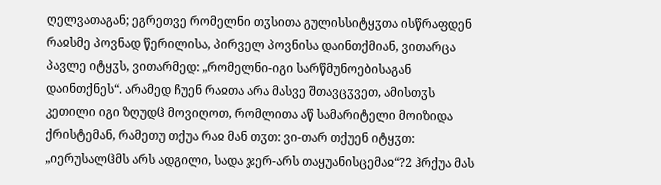ღელვათაგან; ეგრეთვე რომელნი თჳსითა გულისსიტყჳთა ისწრაფდენ რაჲსმე პოვნად წერილისა, პირველ პოვნისა დაინთქმიან, ვითარცა პავლე იტყჳს, ვითარმედ: „რომელნი-იგი სარწმუნოებისაგან დაინთქნეს“. არამედ ჩუენ რაჲთა არა მასვე შთავცჳვეთ, ამისთჳს კეთილი იგი ზღუდჱ მოვიღოთ, რომლითა აწ სამარიტელი მოიზიდა ქრისტემან, რამეთუ თქუა რაჲ მან თჳთ: ვი-თარ თქუენ იტყჳთ: „იერუსალჱმს არს ადგილი, სადა ჯერ-არს თაყუანისცემაჲ“?2 ჰრქუა მას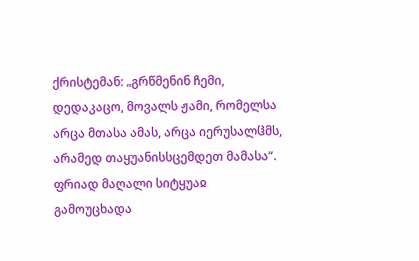ქრისტემან: „გრწმენინ ჩემი, დედაკაცო, მოვალს ჟამი, რომელსა არცა მთასა ამას, არცა იერუსალჱმს, არამედ თაყუანისსცემდეთ მამასა“. ფრიად მაღალი სიტყუაჲ გამოუცხადა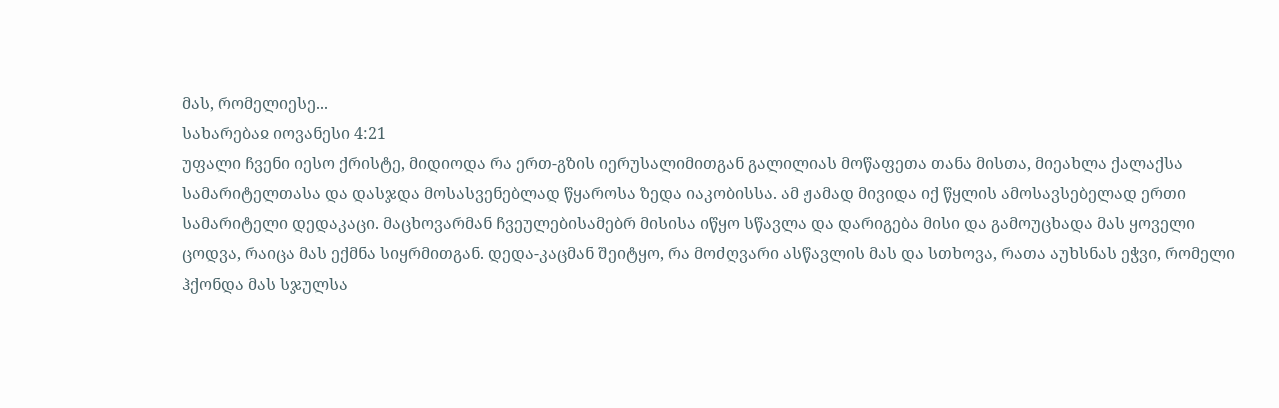მას, რომელიესე...
სახარებაჲ იოვანესი 4:21
უფალი ჩვენი იესო ქრისტე, მიდიოდა რა ერთ-გზის იერუსალიმითგან გალილიას მოწაფეთა თანა მისთა, მიეახლა ქალაქსა სამარიტელთასა და დასჯდა მოსასვენებლად წყაროსა ზედა იაკობისსა. ამ ჟამად მივიდა იქ წყლის ამოსავსებელად ერთი სამარიტელი დედაკაცი. მაცხოვარმან ჩვეულებისამებრ მისისა იწყო სწავლა და დარიგება მისი და გამოუცხადა მას ყოველი ცოდვა, რაიცა მას ექმნა სიყრმითგან. დედა-კაცმან შეიტყო, რა მოძღვარი ასწავლის მას და სთხოვა, რათა აუხსნას ეჭვი, რომელი ჰქონდა მას სჯულსა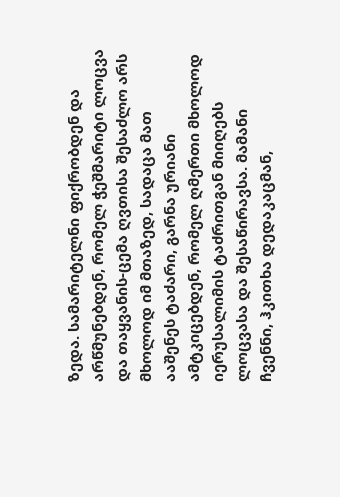ზედა. სამარიტელნი ფიქრობდენ და არწმუნებდენ, რომელ ჭეშმარიტი ლოცვა და თაყვანის-ცემა ღვთისა შესაძლო არს მხოლოდ იმ მთაზედ, სადაცა მათ ააშენეს ტაძარი, გარნა ურიანი ამტკიცებდენ, რომელ ღმერთი მხოლოდ იერუსალიმის ტაძრითგან მიიღებს ლოცვასა და შესაწირავსა. მამანი ჩვენნი, ჰკითხა დედაკაცმან,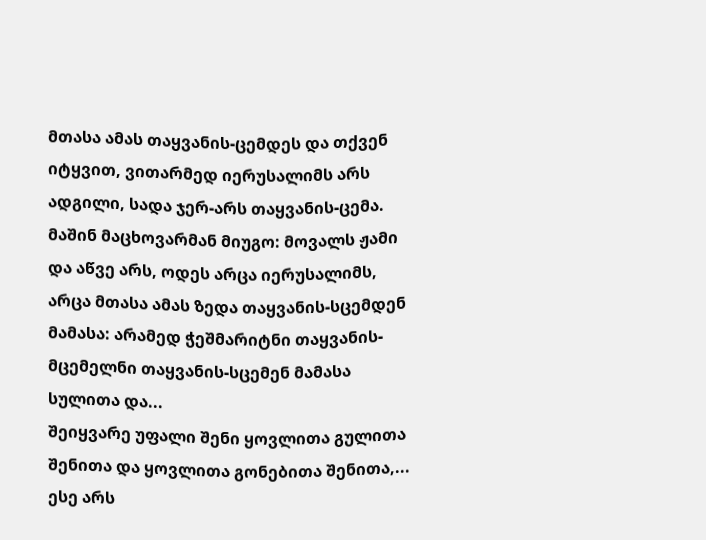მთასა ამას თაყვანის-ცემდეს და თქვენ იტყვით, ვითარმედ იერუსალიმს არს ადგილი, სადა ჯერ-არს თაყვანის-ცემა. მაშინ მაცხოვარმან მიუგო: მოვალს ჟამი და აწვე არს, ოდეს არცა იერუსალიმს, არცა მთასა ამას ზედა თაყვანის-სცემდენ მამასა: არამედ ჭეშმარიტნი თაყვანის-მცემელნი თაყვანის-სცემენ მამასა სულითა და...
შეიყვარე უფალი შენი ყოვლითა გულითა შენითა და ყოვლითა გონებითა შენითა,... ესე არს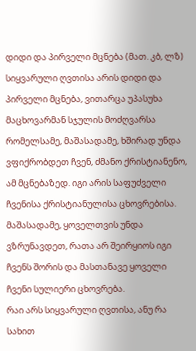დიდი და პირველი მცნება (მათ. კბ, ლზ)
სიყვარული ღვთისა არის დიდი და პირველი მცნება, ვითარცა უპასუხა მაცხოვარმან სჯულის მოძღვარსა რომელსამე, მაშასადამე, ხშირად უნდა ვფიქრობდეთ ჩვენ, ძმანო ქრისტიანენო, ამ მცნებაზედ. იგი არის საფუძველი ჩვენისა ქრისტიანულისა ცხოვრებისა. მაშასადამე, ყოველთვის უნდა ვზრუნავდეთ, რათა არ შეირყიოს იგი ჩვენს შორის და მასთანავე ყოველი ჩვენი სულიერი ცხოვრება.
რაი არს სიყვარული ღვთისა, ანუ რა სახით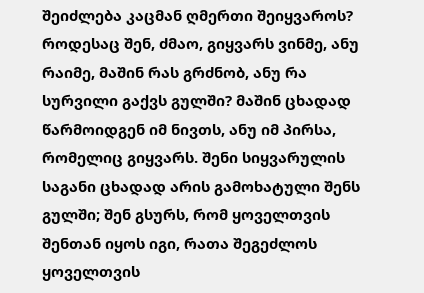შეიძლება კაცმან ღმერთი შეიყვაროს? როდესაც შენ, ძმაო, გიყვარს ვინმე, ანუ რაიმე, მაშინ რას გრძნობ, ანუ რა სურვილი გაქვს გულში? მაშინ ცხადად წარმოიდგენ იმ ნივთს, ანუ იმ პირსა, რომელიც გიყვარს. შენი სიყვარულის საგანი ცხადად არის გამოხატული შენს გულში; შენ გსურს, რომ ყოველთვის შენთან იყოს იგი, რათა შეგეძლოს ყოველთვის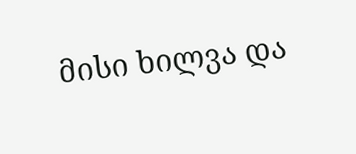მისი ხილვა და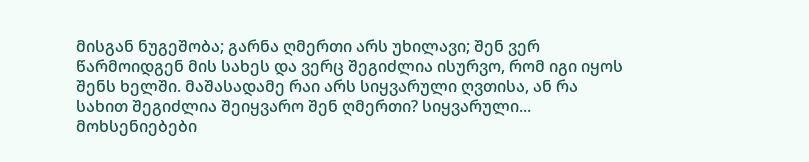მისგან ნუგეშობა; გარნა ღმერთი არს უხილავი; შენ ვერ წარმოიდგენ მის სახეს და ვერც შეგიძლია ისურვო, რომ იგი იყოს შენს ხელში. მაშასადამე რაი არს სიყვარული ღვთისა, ან რა სახით შეგიძლია შეიყვარო შენ ღმერთი? სიყვარული...
მოხსენიებები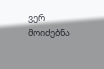ვერ მოიძებნა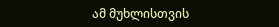ამ მუხლისთვის